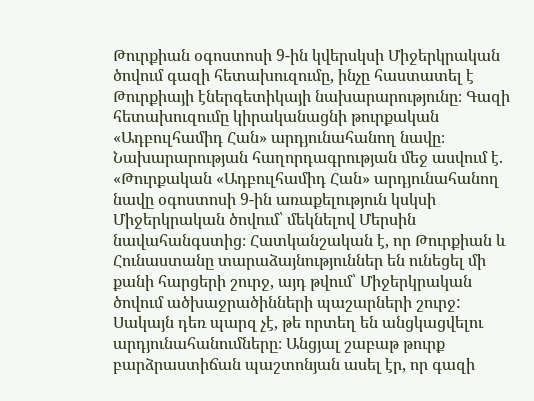Թուրքիան օգոստոսի 9-ին կվերսկսի Միջերկրական ծովում գազի հետախուզումը, ինչը հաստատել է Թուրքիայի էներգետիկայի նախարարությունը։ Գազի հետախուզումը կիրականացնի թուրքական «Ադբուլհամիդ Հան» արդյունահանող նավը։
Նախարարության հաղորդագրության մեջ ասվում է. «Թուրքական «Ադբուլհամիդ Հան» արդյունահանող նավը օգոստոսի 9-ին առաքելություն կսկսի Միջերկրական ծովում՝ մեկնելով Մերսին նավահանգստից։ Հատկանշական է, որ Թուրքիան և Հունաստանը տարաձայնություններ են ունեցել մի քանի հարցերի շուրջ, այդ թվում՝ Միջերկրական ծովում ածխաջրածինների պաշարների շուրջ:
Սակայն դեռ պարզ չէ, թե որտեղ են անցկացվելու արդյունահանումները։ Անցյալ շաբաթ թուրք բարձրաստիճան պաշտոնյան ասել էր, որ գազի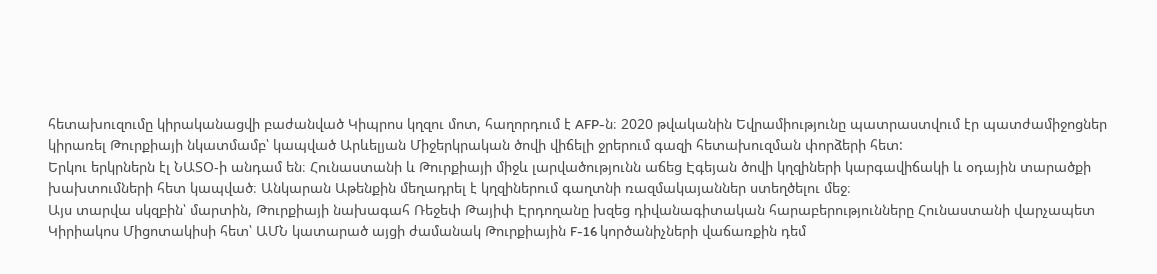հետախուզումը կիրականացվի բաժանված Կիպրոս կղզու մոտ, հաղորդում է AFP-ն։ 2020 թվականին Եվրամիությունը պատրաստվում էր պատժամիջոցներ կիրառել Թուրքիայի նկատմամբ՝ կապված Արևելյան Միջերկրական ծովի վիճելի ջրերում գազի հետախուզման փորձերի հետ:
Երկու երկրներն էլ ՆԱՏՕ-ի անդամ են։ Հունաստանի և Թուրքիայի միջև լարվածությունն աճեց Էգեյան ծովի կղզիների կարգավիճակի և օդային տարածքի խախտումների հետ կապված։ Անկարան Աթենքին մեղադրել է կղզիներում գաղտնի ռազմակայաններ ստեղծելու մեջ։
Այս տարվա սկզբին՝ մարտին, Թուրքիայի նախագահ Ռեջեփ Թայիփ Էրդողանը խզեց դիվանագիտական հարաբերությունները Հունաստանի վարչապետ Կիրիակոս Միցոտակիսի հետ՝ ԱՄՆ կատարած այցի ժամանակ Թուրքիային F-16 կործանիչների վաճառքին դեմ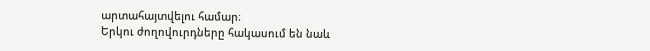արտահայտվելու համար։
Երկու ժողովուրդները հակասում են նաև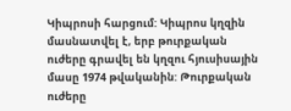Կիպրոսի հարցում: Կիպրոս կղզին մասնատվել է, երբ թուրքական ուժերը գրավել են կղզու հյուսիսային մասը 1974 թվականին: Թուրքական ուժերը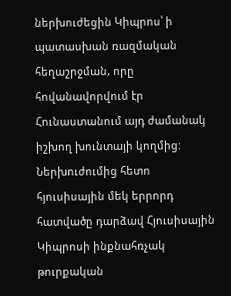ներխուժեցին Կիպրոս՝ ի պատասխան ռազմական հեղաշրջման, որը հովանավորվում էր Հունաստանում այդ ժամանակ իշխող խունտայի կողմից:
Ներխուժումից հետո հյուսիսային մեկ երրորդ հատվածը դարձավ Հյուսիսային Կիպրոսի ինքնահռչակ թուրքական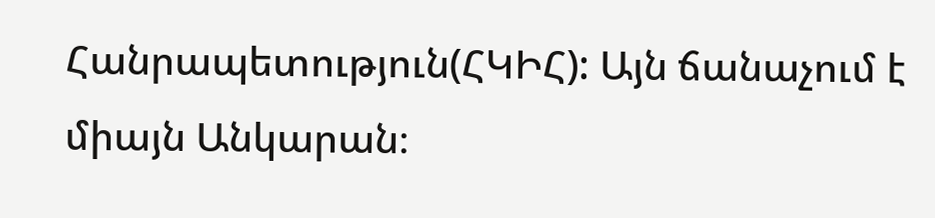Հանրապետություն(ՀԿԻՀ): Այն ճանաչում է միայն Անկարան։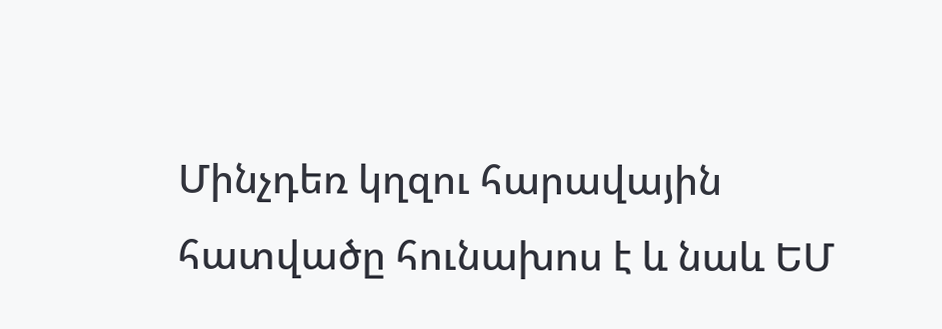Մինչդեռ կղզու հարավային հատվածը հունախոս է և նաև ԵՄ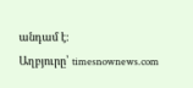անդամ է։
Աղբյուրը՝ timesnownews.com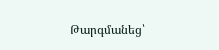Թարգմանեց՝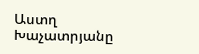Աստղ Խաչատրյանը